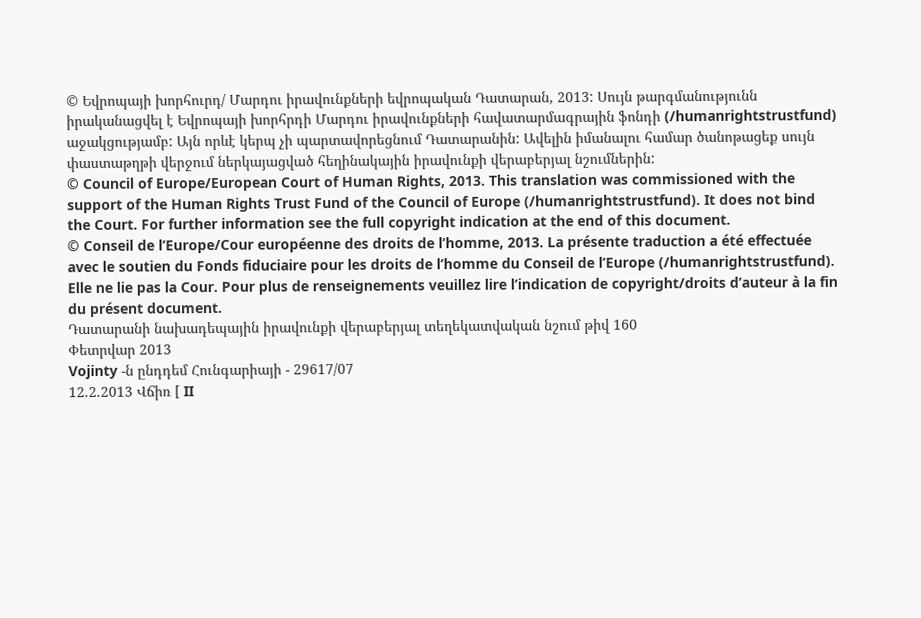© Եվրոպայի խորհուրդ/ Մարդու իրավունքների եվրոպական Դատարան, 2013: Սույն թարգմանությունն իրականացվել է Եվրոպայի խորհրդի Մարդու իրավունքների հավատարմագրային ֆոնդի (/humanrightstrustfund) աջակցությամբ: Այն որևէ կերպ չի պարտավորեցնում Դատարանին: Ավելին իմանալու համար ծանոթացեք սույն փաստաթղթի վերջում ներկայացված հեղինակային իրավունքի վերաբերյալ նշումներին:
© Council of Europe/European Court of Human Rights, 2013. This translation was commissioned with the support of the Human Rights Trust Fund of the Council of Europe (/humanrightstrustfund). It does not bind the Court. For further information see the full copyright indication at the end of this document.
© Conseil de l’Europe/Cour européenne des droits de l’homme, 2013. La présente traduction a été effectuée avec le soutien du Fonds fiduciaire pour les droits de l’homme du Conseil de l’Europe (/humanrightstrustfund). Elle ne lie pas la Cour. Pour plus de renseignements veuillez lire l’indication de copyright/droits d’auteur à la fin du présent document.
Դատարանի նախադեպային իրավունքի վերաբերյալ տեղեկատվական նշում թիվ 160
Փետրվար 2013
Vojinty -ն ընդդեմ Հունգարիայի - 29617/07
12.2.2013 Վճիռ [ II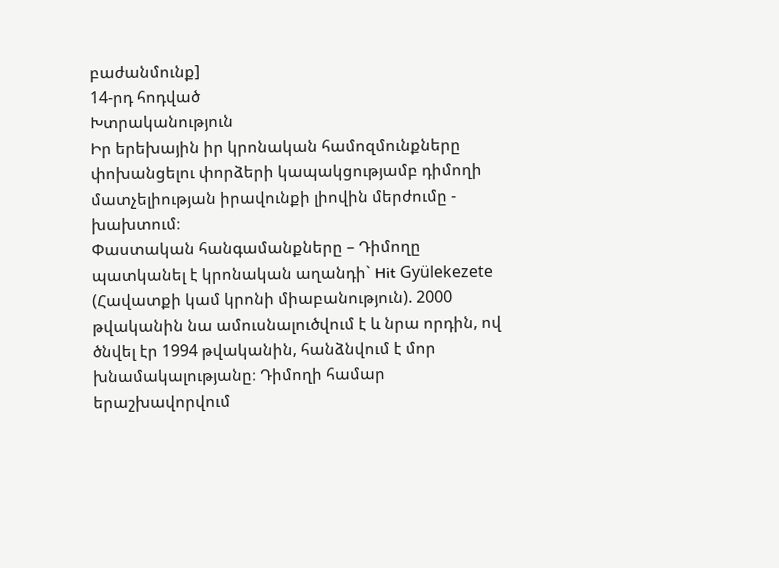բաժանմունք]
14-րդ հոդված
Խտրականություն
Իր երեխային իր կրոնական համոզմունքները փոխանցելու փորձերի կապակցությամբ դիմողի մատչելիության իրավունքի լիովին մերժումը - խախտում։
Փաստական հանգամանքները – Դիմողը պատկանել է կրոնական աղանդի` Hit Gyülekezete (Հավատքի կամ կրոնի միաբանություն). 2000 թվականին նա ամուսնալուծվում է և նրա որդին, ով ծնվել էր 1994 թվականին, հանձնվում է մոր խնամակալությանը։ Դիմողի համար երաշխավորվում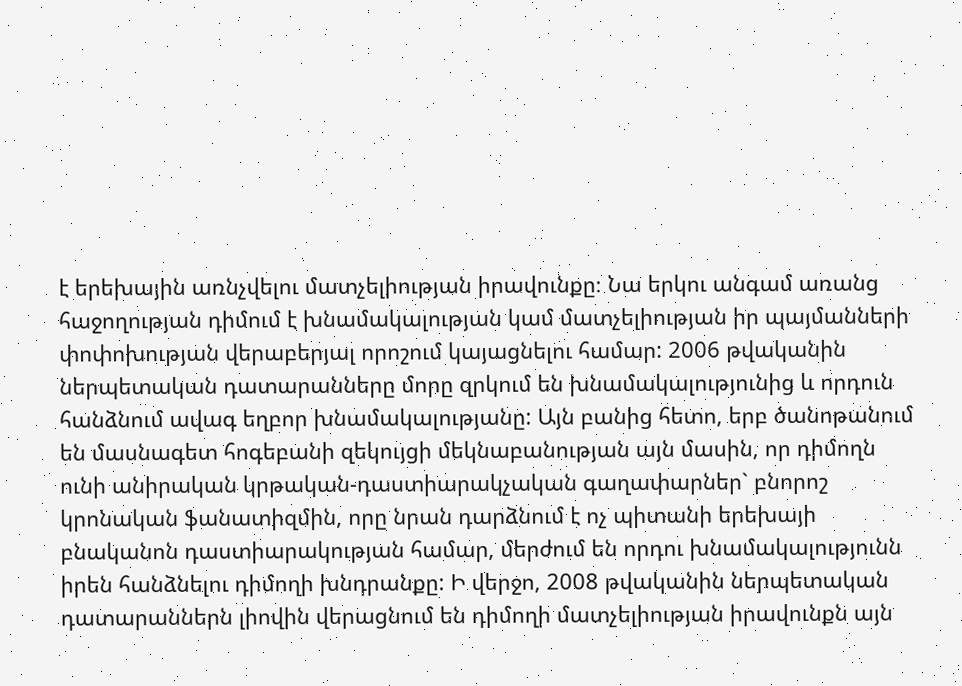է երեխային առնչվելու մատչելիության իրավունքը։ Նա երկու անգամ առանց հաջողության դիմում է խնամակալության կամ մատչելիության իր պայմանների փոփոխության վերաբերյալ որոշում կայացնելու համար: 2006 թվականին ներպետական դատարանները մորը զրկում են խնամակալությունից և որդուն հանձնում ավագ եղբոր խնամակալությանը: Այն բանից հետո, երբ ծանոթանում են մասնագետ հոգեբանի զեկույցի մեկնաբանության այն մասին, որ դիմողն ունի անիրական կրթական-դաստիարակչական գաղափարներ` բնորոշ կրոնական ֆանատիզմին, որը նրան դարձնում է ոչ պիտանի երեխայի բնականոն դաստիարակության համար, մերժում են որդու խնամակալությունն իրեն հանձնելու դիմողի խնդրանքը: Ի վերջո, 2008 թվականին ներպետական դատարաններն լիովին վերացնում են դիմողի մատչելիության իրավունքն այն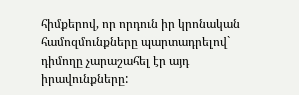հիմքերով, որ որդուն իր կրոնական համոզմունքները պարտադրելով` դիմողը չարաշահել էր այդ իրավունքները: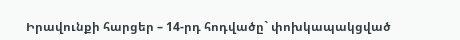Իրավունքի հարցեր – 14-րդ հոդվածը` փոխկապակցված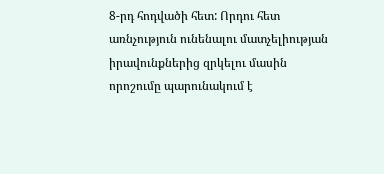8-րդ հոդվածի հետ: Որդու հետ առնչություն ունենալու մատչելիության իրավունքներից զրկելու մասին որոշումը պարունակում է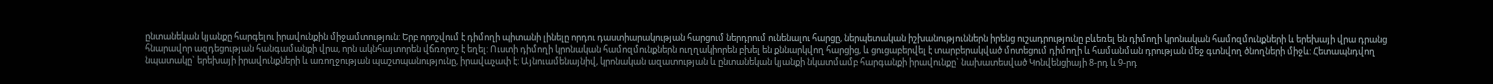ընտանեկան կյանքը հարգելու իրավունքին միջամտություն: Երբ որոշվում է դիմողի պիտանի լինելը որդու դաստիարակության հարցում ներդրում ունենալու հարցը, ներպետական իշխանություններն իրենց ուշադրությունը բևեռել են դիմողի կրոնական համոզմունքների և երեխայի վրա դրանց հնարավոր ազդեցության հանգամանքի վրա, որն ակնհայտորեն վճռորոշ է եղել: Ուստի դիմողի կրոնական համոզմունքներն ուղղակիորեն բխել են քննարկվող հարցից, և ցուցաբերվել է տարբերակված մոտեցում դիմողի և համանման դրության մեջ գտնվող ծնողների միջև: Հետապնդվող նպատակը` երեխայի իրավունքների և առողջության պաշտպանությունը, իրավաչափ է: Այնուամենայնիվ, կրոնական ազատության և ընտանեկան կյանքի նկատմամբ հարգանքի իրավունքը` նախատեսված Կոնվենցիայի 8-րդ և 9-րդ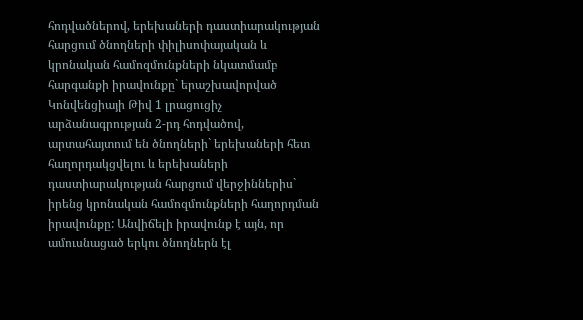հոդվածներով, երեխաների դաստիարակության հարցում ծնողների փիլիսոփայական և կրոնական համոզմունքների նկատմամբ հարգանքի իրավունքը` երաշխավորված Կոնվենցիայի Թիվ 1 լրացուցիչ արձանագրության 2-րդ հոդվածով, արտահայտում են ծնողների` երեխաների հետ հաղորդակցվելու և երեխաների դաստիարակության հարցում վերջիններիս` իրենց կրոնական համոզմունքների հաղորդման իրավունքը: Անվիճելի իրավունք է այն, որ ամուսնացած երկու ծնողներն էլ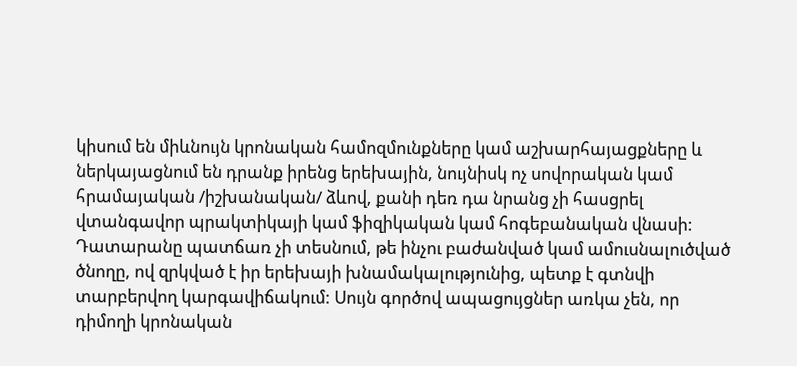կիսում են միևնույն կրոնական համոզմունքները կամ աշխարհայացքները և ներկայացնում են դրանք իրենց երեխային, նույնիսկ ոչ սովորական կամ հրամայական /իշխանական/ ձևով, քանի դեռ դա նրանց չի հասցրել վտանգավոր պրակտիկայի կամ ֆիզիկական կամ հոգեբանական վնասի: Դատարանը պատճառ չի տեսնում, թե ինչու բաժանված կամ ամուսնալուծված ծնողը, ով զրկված է իր երեխայի խնամակալությունից, պետք է գտնվի տարբերվող կարգավիճակում: Սույն գործով ապացույցներ առկա չեն, որ դիմողի կրոնական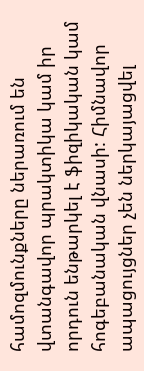համոզմունքները ներառում են վտանգավոր պրակտիկա կամ իր որդուն ենթարկել է ֆիզիկական կամ հոգեբանական վնասի: Հիմնավոր ապացույցներ չեն ներկայացվել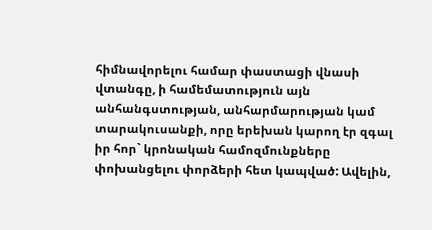հիմնավորելու համար փաստացի վնասի վտանգը, ի համեմատություն այն անհանգստության, անհարմարության կամ տարակուսանքի, որը երեխան կարող էր զգալ իր հոր` կրոնական համոզմունքները փոխանցելու փորձերի հետ կապված: Ավելին,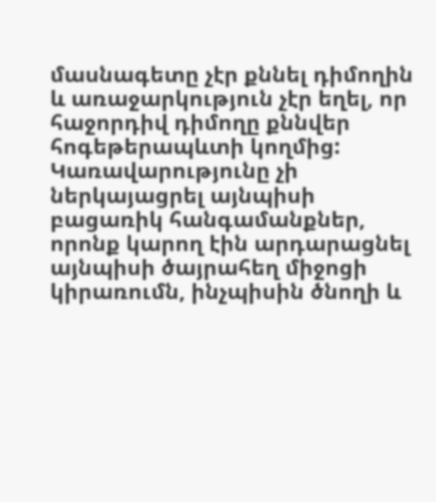մասնագետը չէր քննել դիմողին և առաջարկություն չէր եղել, որ հաջորդիվ դիմողը քննվեր հոգեթերապևտի կողմից: Կառավարությունը չի ներկայացրել այնպիսի բացառիկ հանգամանքներ, որոնք կարող էին արդարացնել այնպիսի ծայրահեղ միջոցի կիրառումն, ինչպիսին ծնողի և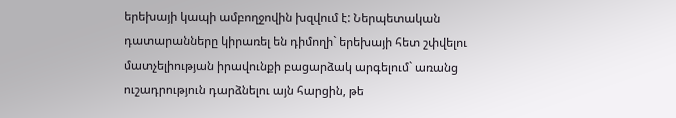երեխայի կապի ամբողջովին խզվում է: Ներպետական դատարանները կիրառել են դիմողի` երեխայի հետ շփվելու մատչելիության իրավունքի բացարձակ արգելում` առանց ուշադրություն դարձնելու այն հարցին, թե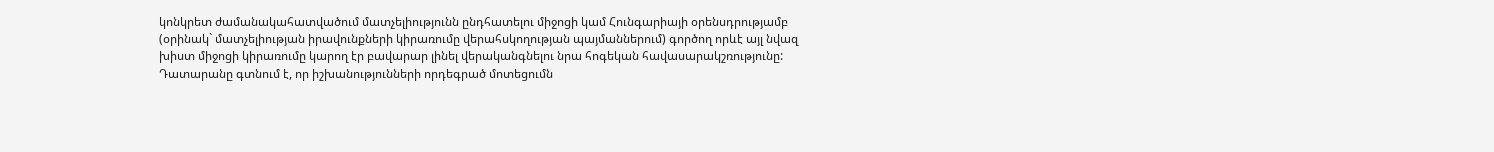կոնկրետ ժամանակահատվածում մատչելիությունն ընդհատելու միջոցի կամ Հունգարիայի օրենսդրությամբ (օրինակ` մատչելիության իրավունքների կիրառումը վերահսկողության պայմաններում) գործող որևէ այլ նվազ խիստ միջոցի կիրառումը կարող էր բավարար լինել վերականգնելու նրա հոգեկան հավասարակշռությունը: Դատարանը գտնում է, որ իշխանությունների որդեգրած մոտեցումն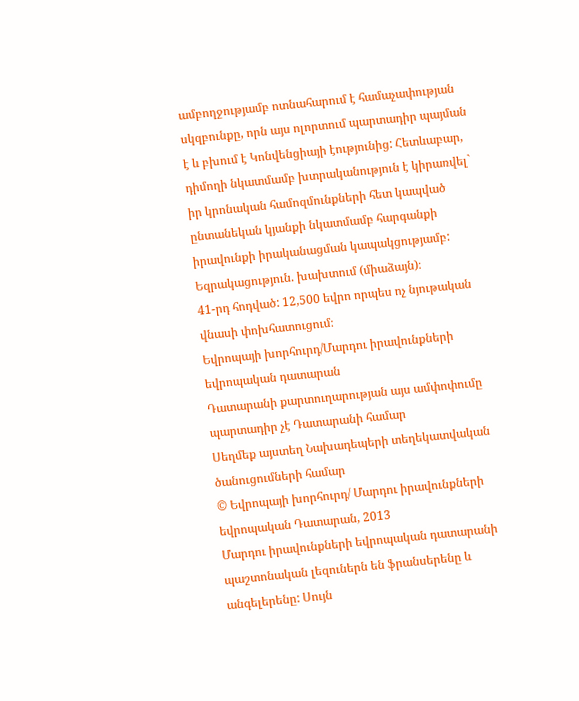ամբողջությամբ ոտնահարում է համաչափության սկզբունքը, որն այս ոլորտում պարտադիր պայման է և բխում է Կոնվենցիայի էությունից: Հետևաբար, դիմողի նկատմամբ խտրականություն է կիրառվել` իր կրոնական համոզմունքների հետ կապված ընտանեկան կյանքի նկատմամբ հարգանքի իրավունքի իրականացման կապակցությամբ:
Եզրակացություն. խախտում (միաձայն)։
41-րդ հոդված: 12,500 եվրո որպես ոչ նյութական վնասի փոխհատուցում։
Եվրոպայի խորհուրդ/Մարդու իրավունքների եվրոպական դատարան
Դատարանի քարտուղարության այս ամփոփումը պարտադիր չէ Դատարանի համար
Սեղմեք այստեղ Նախադեպերի տեղեկատվական ծանուցումների համար
© Եվրոպայի խորհուրդ/ Մարդու իրավունքների եվրոպական Դատարան, 2013
Մարդու իրավունքների եվրոպական դատարանի պաշտոնական լեզուներն են ֆրանսերենը և անգելերենը: Սույն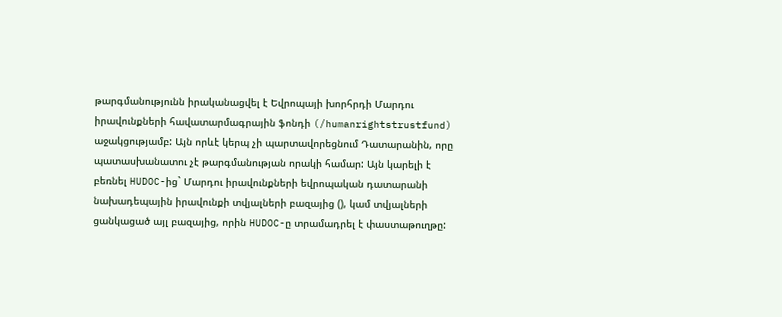թարգմանությունն իրականացվել է Եվրոպայի խորհրդի Մարդու իրավունքների հավատարմագրային ֆոնդի (/humanrightstrustfund) աջակցությամբ: Այն որևէ կերպ չի պարտավորեցնում Դատարանին, որը պատասխանատու չէ թարգմանության որակի համար: Այն կարելի է բեռնել HUDOC-ից` Մարդու իրավունքների եվրոպական դատարանի նախադեպային իրավունքի տվյալների բազայից (), կամ տվյալների ցանկացած այլ բազայից, որին HUDOC-ը տրամադրել է փաստաթուղթը: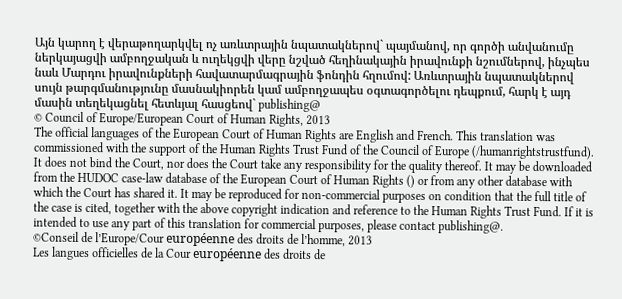Այն կարող է վերաթողարկվել ոչ առևտրային նպատակներով` պայմանով, որ գործի անվանումը ներկայացվի ամբողջական և ուղեկցվի վերը նշված հեղինակային իրավունքի նշումներով, ինչպես նաև Մարդու իրավունքների հավատարմագրային ֆոնդին հղումով: Առևտրային նպատակներով սույն թարգմանությունը մասնակիորեն կամ ամբողջապես օգտագործելու դեպքում, հարկ է այդ մասին տեղեկացնել հետևյալ հասցեով` publishing@
© Council of Europe/European Court of Human Rights, 2013
The official languages of the European Court of Human Rights are English and French. This translation was commissioned with the support of the Human Rights Trust Fund of the Council of Europe (/humanrightstrustfund). It does not bind the Court, nor does the Court take any responsibility for the quality thereof. It may be downloaded from the HUDOC case-law database of the European Court of Human Rights () or from any other database with which the Court has shared it. It may be reproduced for non-commercial purposes on condition that the full title of the case is cited, together with the above copyright indication and reference to the Human Rights Trust Fund. If it is intended to use any part of this translation for commercial purposes, please contact publishing@.
©Conseil de l’Europe/Cour européenne des droits de l’homme, 2013
Les langues officielles de la Cour européenne des droits de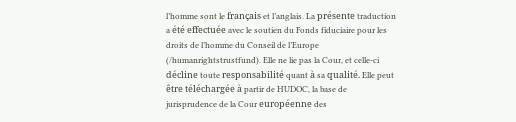l’homme sont le français et l’anglais. La présente traduction a été effectuée avec le soutien du Fonds fiduciaire pour les droits de l’homme du Conseil de l’Europe (/humanrightstrustfund). Elle ne lie pas la Cour, et celle-ci décline toute responsabilité quant à sa qualité. Elle peut être téléchargée à partir de HUDOC, la base de jurisprudence de la Cour européenne des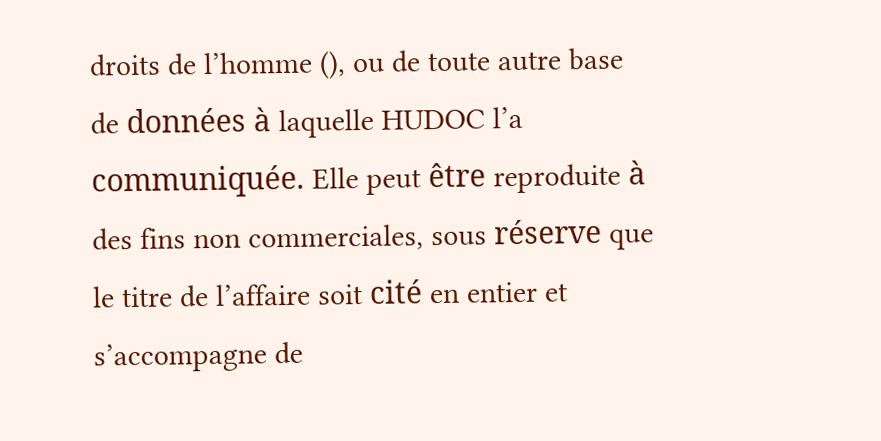droits de l’homme (), ou de toute autre base de données à laquelle HUDOC l’a communiquée. Elle peut être reproduite à des fins non commerciales, sous réserve que le titre de l’affaire soit cité en entier et s’accompagne de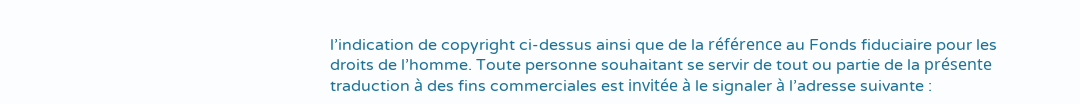l’indication de copyright ci-dessus ainsi que de la référence au Fonds fiduciaire pour les droits de l’homme. Toute personne souhaitant se servir de tout ou partie de la présente traduction à des fins commerciales est invitée à le signaler à l’adresse suivante :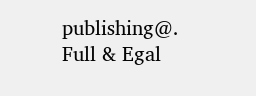publishing@.
Full & Egal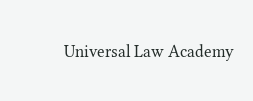Universal Law Academy